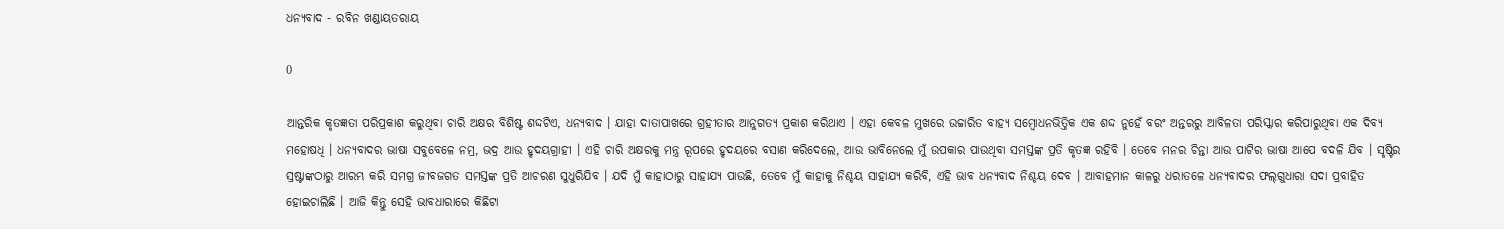ଧନ୍ୟବାଦ - ରବିନ ଖଣ୍ଡାୟତରାୟ

0

ଆନ୍ତରିକ କୃତଜ୍ଞତା ପରିପ୍ରକାଶ କରୁଥିବା ଚାରି ଅକ୍ଷର ବିଶିଷ୍ଟ ଶଦ୍ଦଟିଏ, ଧନ୍ୟବାଦ । ଯାହା ଦାତାପାଖରେ ଗ୍ରହୀତାର ଆନୁଗତ୍ୟ ପ୍ରକାଶ କରିଥାଏ । ଏହା କେବଳ ମୁଖରେ ଉଚ୍ଚାରିତ ବାହ୍ୟ ସମ୍ବୋଧନଭିତ୍ତିକ ଏକ ଶଦ୍ଦ ନୁହେଁ ବରଂ ଅନ୍ତରରୁ ଆବିଳତା ପରିସ୍କାର କରିପାରୁଥିବା ଏକ ଦିବ୍ୟ ମହୋଷଧି । ଧନ୍ୟବାଦର ଭାଷା ସବୁବେଳେ ନମ୍ର, ଭଦ୍ର ଆଉ ହୃଦୟଗ୍ରାହୀ । ଏହି ଚାରି ଅକ୍ଷରକୁ ମନ୍ତ୍ର ରୂପରେ ହୃଦୟରେ ବସାଣ କରିଦେଲେ, ଆଉ ଭାବିନେଲେ ମୁଁ ଉପକାର ପାଉଥିବା ସମସ୍ତଙ୍କ ପ୍ରତି କୃତଜ୍ଞ ରହିବି । ତେବେ ମନର ଚିନ୍ତା ଆଉ ପାଟିର ଭାଷା ଆପେ ବଦଳି ଯିବ । ସୃଷ୍ଟିର ସ୍ରଷ୍ଟାଙ୍କଠାରୁ ଆରମ୍ଭ କରି ସମଗ୍ର ଜୀବଜଗତ ସମସ୍ତଙ୍କ ପ୍ରତି ଆଚରଣ ସୁଧୁରିଯିବ । ଯଦି ମୁଁ କାହାଠାରୁ ସାହାଯ୍ୟ ପାଉଛି, ତେବେ ମୁଁ କାହାକୁ ନିଶ୍ଚୟ ସାହାଯ୍ୟ କରିବି, ଏହି ଭାବ ଧନ୍ୟବାଦ ନିଶ୍ଚୟ ଦେବ । ଆବାହମାନ କାଳରୁ ଧରାତଳେ ଧନ୍ୟବାଦର ଫଲ୍‌ଗୁଧାରା ସଦା ପ୍ରବାହିତ ହୋଇଚାଲିଛି । ଆଜି କିନ୍ତୁ ସେହି ଭାବଧାରାରେ କିଛିଟା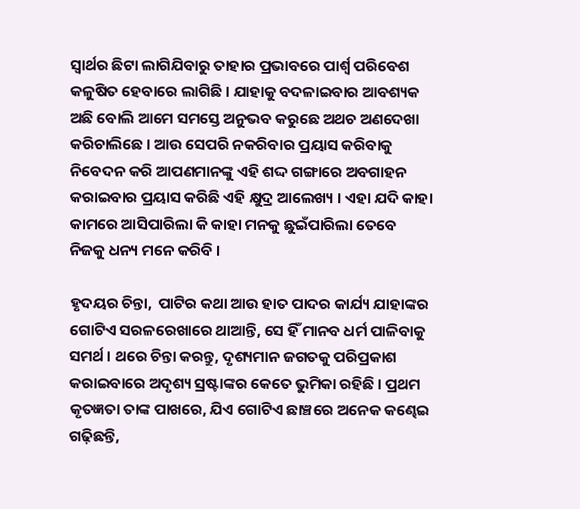ସ୍ୱାର୍ଥର ଛିଟା ଲାଗିଯିବାରୁ ତାହାର ପ୍ରଭାବରେ ପାର୍ଶ୍ଵ ପରିବେଶ କଳୁଷିତ ହେବାରେ ଲାଗିଛି । ଯାହାକୁ ବଦଳାଇବାର ଆବଶ୍ୟକ ଅଛି ବୋଲି ଆମେ ସମସ୍ତେ ଅନୁଭବ କରୁଛେ ଅଥଚ ଅଣଦେଖା କରିଚାଲିଛେ । ଆଉ ସେପରି ନକରିବାର ପ୍ରୟାସ କରିବାକୁ ନିବେଦନ କରି ଆପଣମାନଙ୍କୁ ଏହି ଶଦ୍ଦ ଗଙ୍ଗାରେ ଅବଗାହନ କରାଇବାର ପ୍ରୟାସ କରିଛି ଏହି କ୍ଷୁଦ୍ର ଆଲେଖ୍ୟ । ଏହା ଯଦି କାହା କାମରେ ଆସିପାରିଲା କି କାହା ମନକୁ ଛୁଇଁପାରିଲା ତେବେ ନିଜକୁ ଧନ୍ୟ ମନେ କରିବି ।

ହୃଦୟର ଚିନ୍ତା,  ପାଟିର କଥା ଆଉ ହାତ ପାଦର କାର୍ଯ୍ୟ ଯାହାଙ୍କର ଗୋଟିଏ ସରଳରେଖାରେ ଥାଆନ୍ତି, ସେ ହିଁ ମାନବ ଧର୍ମ ପାଳିବାକୁ ସମର୍ଥ । ଥରେ ଚିନ୍ତା କରନ୍ତୁ, ଦୃଶ୍ୟମାନ ଜଗତକୁ ପରିପ୍ରକାଶ କରାଇବାରେ ଅଦୃଶ୍ୟ ସ୍ରଷ୍ଟାଙ୍କର କେତେ ଭୁମିକା ରହିଛି । ପ୍ରଥମ କୃତଜ୍ଞତା ତାଙ୍କ ପାଖରେ, ଯିଏ ଗୋଟିଏ ଛାଞ୍ଚରେ ଅନେକ କଣ୍ଢେଇ ଗଢ଼ିଛନ୍ତି,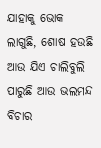ଯାହାକୁ ଭୋକ ଲାଗୁଛି, ଶୋଷ ହଉଛି ଆଉ ଯିଏ ଚାଲିବୁଲି ପାରୁଛି ଆଉ ଭଲମନ୍ଦ ବିଚାର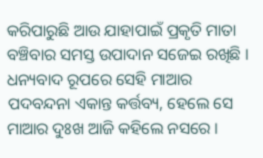କରିପାରୁଛି ଆଉ ଯାହାପାଇଁ ପ୍ରକୃତି ମାତା ବଞ୍ଚିବାର ସମସ୍ତ ଉପାଦାନ ସଜେଇ ରଖିଛି । ଧନ୍ୟବାଦ ରୂପରେ ସେହି ମାଆର ପଦବନ୍ଦନା ଏକାନ୍ତ କର୍ତ୍ତବ୍ୟ, ହେଲେ ସେ ମାଆର ଦୁଃଖ ଆଜି କହିଲେ ନସରେ ।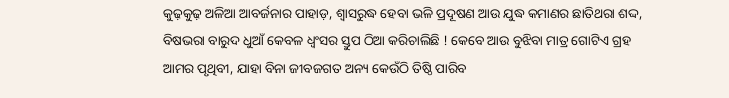କୁଢ଼କୁଢ଼ ଅଳିଆ ଆବର୍ଜନାର ପାହାଡ଼, ଶ୍ୱାସରୁଦ୍ଧ ହେବା ଭଳି ପ୍ରଦୂଷଣ ଆଉ ଯୁଦ୍ଧ କମାଣର ଛାତିଥରା ଶଦ୍ଦ, ବିଷଭରା ବାରୁଦ ଧୁଆଁ କେବଳ ଧ୍ୱଂସର ସ୍ତୁପ ଠିଆ କରିଚାଲିଛି ! କେବେ ଆଉ ବୁଝିବା ମାତ୍ର ଗୋଟିଏ ଗ୍ରହ ଆମର ପୃଥିବୀ, ଯାହା ବିନା ଜୀବଜଗତ ଅନ୍ୟ କେଉଁଠି ତିଷ୍ଠି ପାରିବ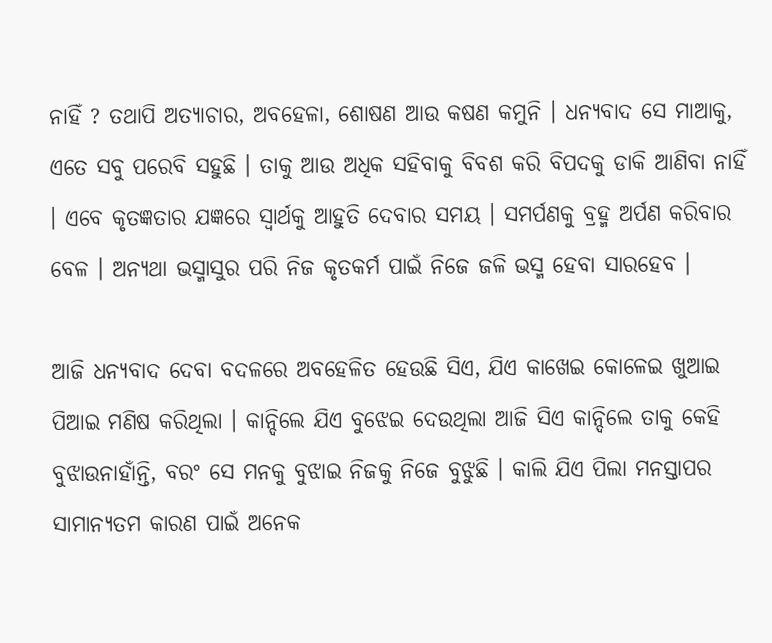ନାହିଁ ? ତଥାପି ଅତ୍ୟାଚାର, ଅବହେଳା, ଶୋଷଣ ଆଉ କଷଣ କମୁନି । ଧନ୍ୟବାଦ ସେ ମାଆକୁ, ଏତେ ସବୁ ପରେବି ସହୁଛି । ତାକୁ ଆଉ ଅଧିକ ସହିବାକୁ ବିବଶ କରି ବିପଦକୁ ଡାକି ଆଣିବା ନାହିଁ । ଏବେ କୃତଜ୍ଞତାର ଯଜ୍ଞରେ ସ୍ୱାର୍ଥକୁ ଆହୁତି ଦେବାର ସମୟ । ସମର୍ପଣକୁ ବ୍ରହ୍ମ ଅର୍ପଣ କରିବାର ବେଳ । ଅନ୍ୟଥା ଭସ୍ମାସୁର ପରି ନିଜ କୃତକର୍ମ ପାଇଁ ନିଜେ ଜଳି ଭସ୍ମ ହେବା ସାରହେବ ।

ଆଜି ଧନ୍ୟବାଦ ଦେବା ବଦଳରେ ଅବହେଳିତ ହେଉଛି ସିଏ, ଯିଏ କାଖେଇ କୋଳେଇ ଖୁଆଇ ପିଆଇ ମଣିଷ କରିଥିଲା । କାନ୍ଦିଲେ ଯିଏ ବୁଝେଇ ଦେଉଥିଲା ଆଜି ସିଏ କାନ୍ଦିଲେ ତାକୁ କେହି ବୁଝାଉନାହାଁନ୍ତି, ବରଂ ସେ ମନକୁ ବୁଝାଇ ନିଜକୁ ନିଜେ ବୁଝୁଛି । କାଲି ଯିଏ ପିଲା ମନସ୍ତାପର ସାମାନ୍ୟତମ କାରଣ ପାଇଁ ଅନେକ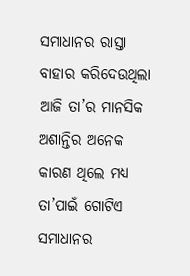ସମାଧାନର ରାସ୍ତା ବାହାର କରିଦେଉଥିଲା ଆଜି ତା’ର ମାନସିକ ଅଶାନ୍ତିର ଅନେକ କାରଣ ଥିଲେ ମଧ୍ୟ ତା’ପାଇଁ ଗୋଟିଏ ସମାଧାନର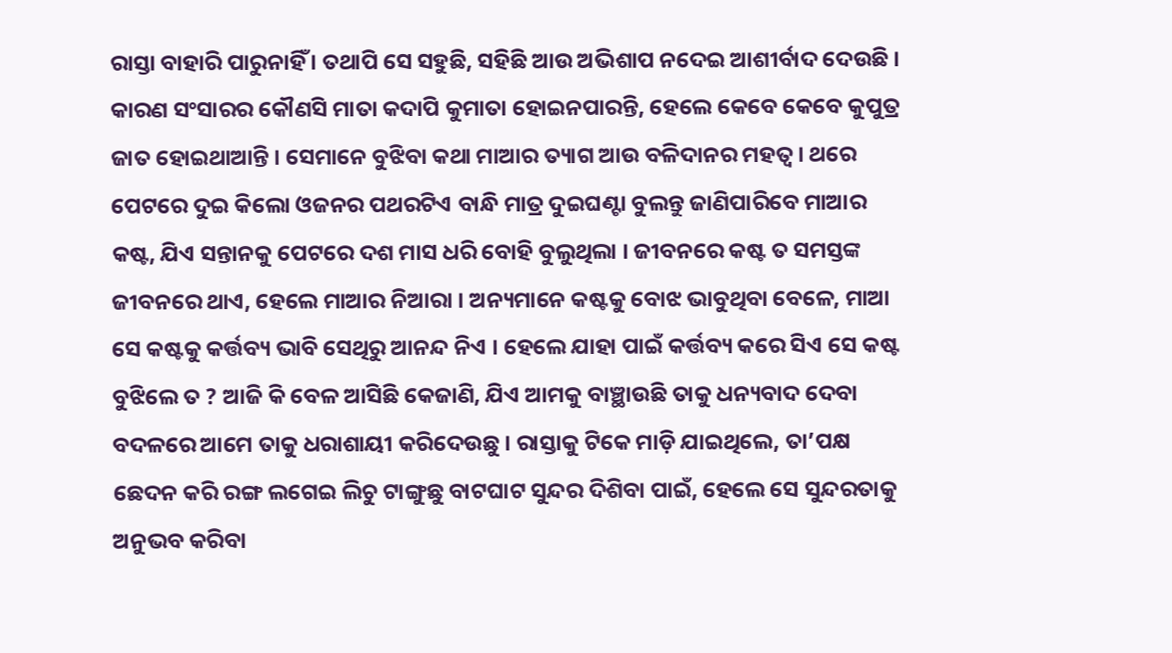ରାସ୍ତା ବାହାରି ପାରୁନାହିଁ । ତଥାପି ସେ ସହୁଛି, ସହିଛି ଆଉ ଅଭିଶାପ ନଦେଇ ଆଶୀର୍ବାଦ ଦେଉଛି । କାରଣ ସଂସାରର କୌଣସି ମାତା କଦାପି କୁମାତା ହୋଇନପାରନ୍ତି, ହେଲେ କେବେ କେବେ କୁପୁତ୍ର ଜାତ ହୋଇଥାଆନ୍ତି । ସେମାନେ ବୁଝିବା କଥା ମାଆର ତ୍ୟାଗ ଆଉ ବଳିଦାନର ମହତ୍ୱ । ଥରେ ପେଟରେ ଦୁଇ କିଲୋ ଓଜନର ପଥରଟିଏ ବାନ୍ଧି ମାତ୍ର ଦୁଇଘଣ୍ଟା ବୁଲନ୍ତୁ ଜାଣିପାରିବେ ମାଆର କଷ୍ଟ, ଯିଏ ସନ୍ତାନକୁ ପେଟରେ ଦଶ ମାସ ଧରି ବୋହି ବୁଲୁଥିଲା । ଜୀବନରେ କଷ୍ଟ ତ ସମସ୍ତଙ୍କ ଜୀବନରେ ଥାଏ, ହେଲେ ମାଆର ନିଆରା । ଅନ୍ୟମାନେ କଷ୍ଟକୁ ବୋଝ ଭାବୁଥିବା ବେଳେ, ମାଆ ସେ କଷ୍ଟକୁ କର୍ତ୍ତବ୍ୟ ଭାବି ସେଥିରୁ ଆନନ୍ଦ ନିଏ । ହେଲେ ଯାହା ପାଇଁ କର୍ତ୍ତବ୍ୟ କରେ ସିଏ ସେ କଷ୍ଟ ବୁଝିଲେ ତ ? ଆଜି କି ବେଳ ଆସିଛି କେଜାଣି, ଯିଏ ଆମକୁ ବାଞ୍ଛାଉଛି ତାକୁ ଧନ୍ୟବାଦ ଦେବା ବଦଳରେ ଆମେ ତାକୁ ଧରାଶାୟୀ କରିଦେଉଛୁ । ରାସ୍ତାକୁ ଟିକେ ମାଡ଼ି ଯାଇଥିଲେ, ତା’ପକ୍ଷ ଛେଦନ କରି ରଙ୍ଗ ଲଗେଇ ଲିଚୁ ଟାଙ୍ଗୁଛୁ ବାଟଘାଟ ସୁନ୍ଦର ଦିଶିବା ପାଇଁ, ହେଲେ ସେ ସୁନ୍ଦରତାକୁ ଅନୁଭବ କରିବା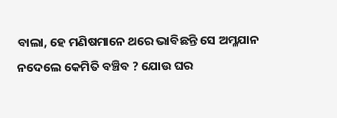ବାଲା, ହେ ମଣିଷମାନେ ଥରେ ଭାବିଛନ୍ତି ସେ ଅମ୍ଳଯାନ ନଦେଲେ କେମିତି ବଞ୍ଚିବ ? ଯୋଉ ଘର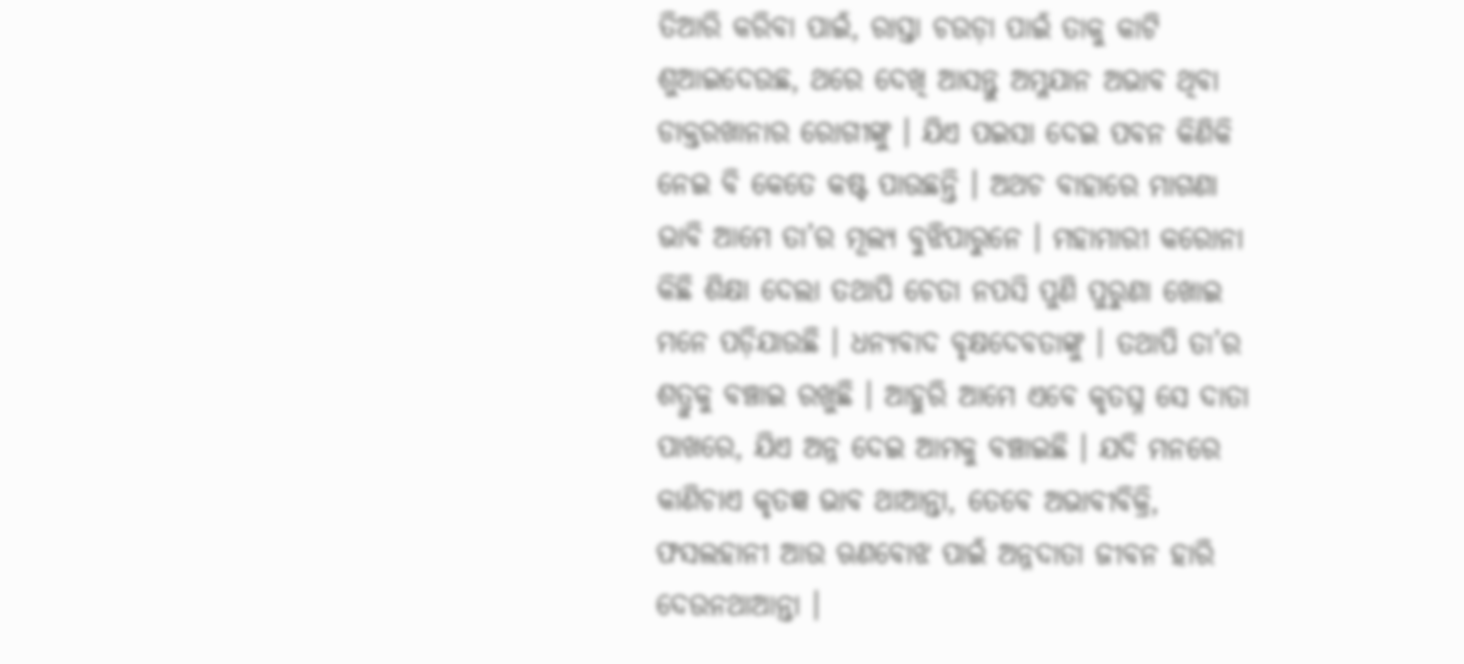ତିଆରି କରିବା ପାଇଁ, ରାସ୍ତା ଚଉଡ଼ା ପାଇଁ ତାକୁ କାଟି ଶୁଆଇଦେଉଛ, ଥରେ ଦେଖି ଆସନ୍ତୁ ଅମ୍ଳଯାନ ଅଭାବ ଥିବା ଡାକ୍ତରଖାନାର ରୋଗୀଙ୍କୁ । ଯିଏ ପଇସା ଦେଇ ପବନ କିଣିକି ନେଇ ବି କେତେ କଷ୍ଟ ପାଉଛନ୍ତି । ଅଥଚ ବାହାରେ ମାଗଣା ଭାବି ଆମେ ତା’ର ମୂଲ୍ୟ ବୁଝିପାରୁନେ । ମହାମାରୀ କରୋନା କିଛି ଶିକ୍ଷା ଦେଲା ତଥାପି ଚେତା ନପସି ପୁଣି ପୁରୁଣା ଖୋଇ ମନେ ପଡ଼ିଯାଉଛି । ଧନ୍ୟବାଦ ବୃକ୍ଷଦେବତାଙ୍କୁ । ତଥାପି ତା’ର ଶତ୍ରୁକୁ ବଞ୍ଚାଇ ରଖୁଛି । ଆହୁରି ଆମେ ଏବେ କୃତଘ୍ନ ସେ ଦାତା ପାଖରେ, ଯିଏ ଅନ୍ନ ଦେଇ ଆମକୁ ବଞ୍ଚାଇଛି । ଯଦି ମନରେ କାଣିଚାଏ କୃତଜ୍ଞ ଭାବ ଥାଆନ୍ତା, ତେବେ ଅଭାବୀବିକ୍ରି, ଫସଲହାନୀ ଆଉ ଋଣବୋଝ ପାଇଁ ଅନ୍ନଦାତା ଜୀବନ ହାରି ଦେଉନଥାଆନ୍ତା ।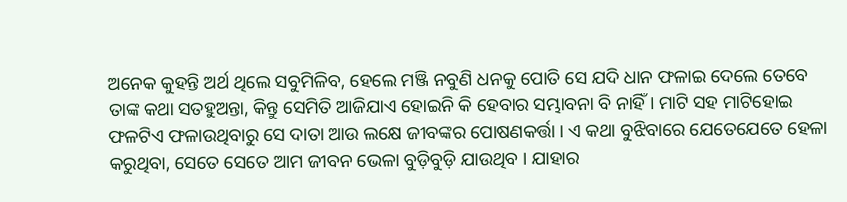ଅନେକ କୁହନ୍ତି ଅର୍ଥ ଥିଲେ ସବୁମିଳିବ, ହେଲେ ମଞ୍ଜି ନବୁଣି ଧନକୁ ପୋତି ସେ ଯଦି ଧାନ ଫଳାଇ ଦେଲେ ତେବେ ତାଙ୍କ କଥା ସତହୁଅନ୍ତା, କିନ୍ତୁ ସେମିତି ଆଜିଯାଏ ହୋଇନି କି ହେବାର ସମ୍ଭାବନା ବି ନାହିଁ । ମାଟି ସହ ମାଟିହୋଇ ଫଳଟିଏ ଫଳାଉଥିବାରୁ ସେ ଦାତା ଆଉ ଲକ୍ଷେ ଜୀବଙ୍କର ପୋଷଣକର୍ତ୍ତା । ଏ କଥା ବୁଝିବାରେ ଯେତେଯେତେ ହେଳା କରୁଥିବା, ସେତେ ସେତେ ଆମ ଜୀବନ ଭେଳା ବୁଡ଼ିବୁଡ଼ି ଯାଉଥିବ । ଯାହାର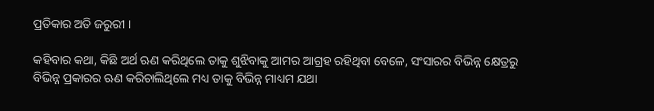ପ୍ରତିକାର ଅତି ଜରୁରୀ ।

କହିବାର କଥା, କିଛି ଅର୍ଥ ଋଣ କରିଥିଲେ ତାକୁ ଶୁଝିବାକୁ ଆମର ଆଗ୍ରହ ରହିଥିବା ବେଳେ, ସଂସାରର ବିଭିନ୍ନ କ୍ଷେତ୍ରରୁ ବିଭିନ୍ନ ପ୍ରକାରର ଋଣ କରିଚାଲିଥିଲେ ମଧ୍ୟ ତାକୁ ବିଭିନ୍ନ ମାଧ୍ୟମ ଯଥା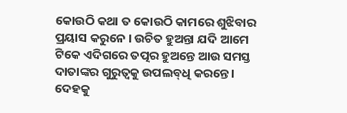କୋଉଠି କଥା ତ କୋଉଠି କାମରେ ଶୁଝିବାର ପ୍ରୟାସ କରୁନେ । ଉଚିତ ହୁଅନ୍ତା ଯଦି ଆମେ ଟିକେ ଏଦିଗରେ ତତ୍ପର ହୁଅନ୍ତେ ଆଉ ସମସ୍ତ ଦାତାଙ୍କର ଗୁରୁତ୍ୱକୁ ଉପଲବ୍‌ଧି କରନ୍ତେ । ଦେହକୁ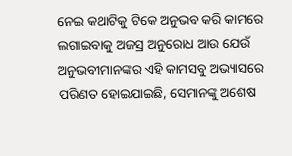ନେଇ କଥାଟିକୁ ଟିକେ ଅନୁଭବ କରି କାମରେ ଲଗାଇବାକୁ ଅଜସ୍ର ଅନୁରୋଧ ଆଉ ଯେଉଁ ଅନୁଭବୀମାନଙ୍କର ଏହି କାମସବୁ ଅଭ୍ୟାସରେ ପରିଣତ ହୋଇଯାଇଛି, ସେମାନଙ୍କୁ ଅଶେଷ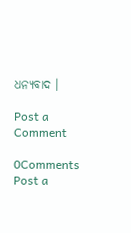ଧନ୍ୟବାଦ ।

Post a Comment

0Comments
Post a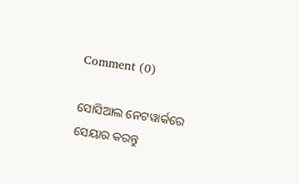Comment (0)

ସୋସିଆଲ ନେଟୱାର୍କରେ ସେୟାର କରନ୍ତୁ